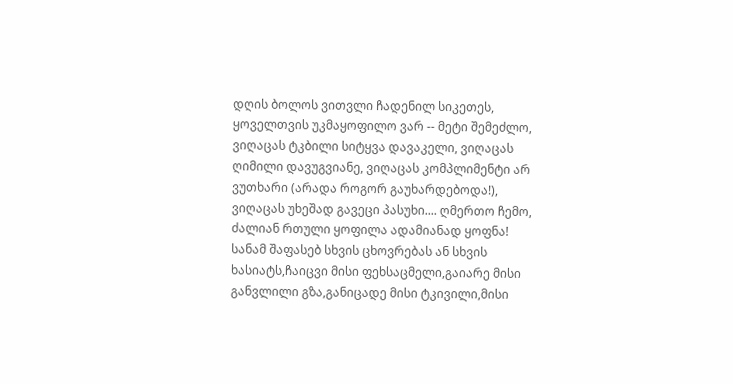დღის ბოლოს ვითვლი ჩადენილ სიკეთეს, ყოველთვის უკმაყოფილო ვარ -- მეტი შემეძლო, ვიღაცას ტკბილი სიტყვა დავაკელი, ვიღაცას ღიმილი დავუგვიანე, ვიღაცას კომპლიმენტი არ ვუთხარი (არადა როგორ გაუხარდებოდა!), ვიღაცას უხეშად გავეცი პასუხი.... ღმერთო ჩემო, ძალიან რთული ყოფილა ადამიანად ყოფნა!
სანამ შაფასებ სხვის ცხოვრებას ან სხვის ხასიატს,ჩაიცვი მისი ფეხსაცმელი,გაიარე მისი განვლილი გზა,განიცადე მისი ტკივილი,მისი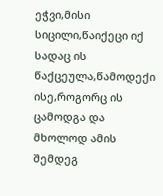ეჭვი,მისი სიცილი,წაიქეცი იქ სადაც ის წაქცეულა,წამოდექი ისე,როგორც ის ცამოდგა და მხოლოდ ამის შემდეგ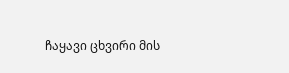ჩაყავი ცხვირი მის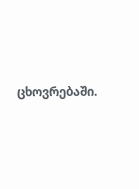ცხოვრებაში.